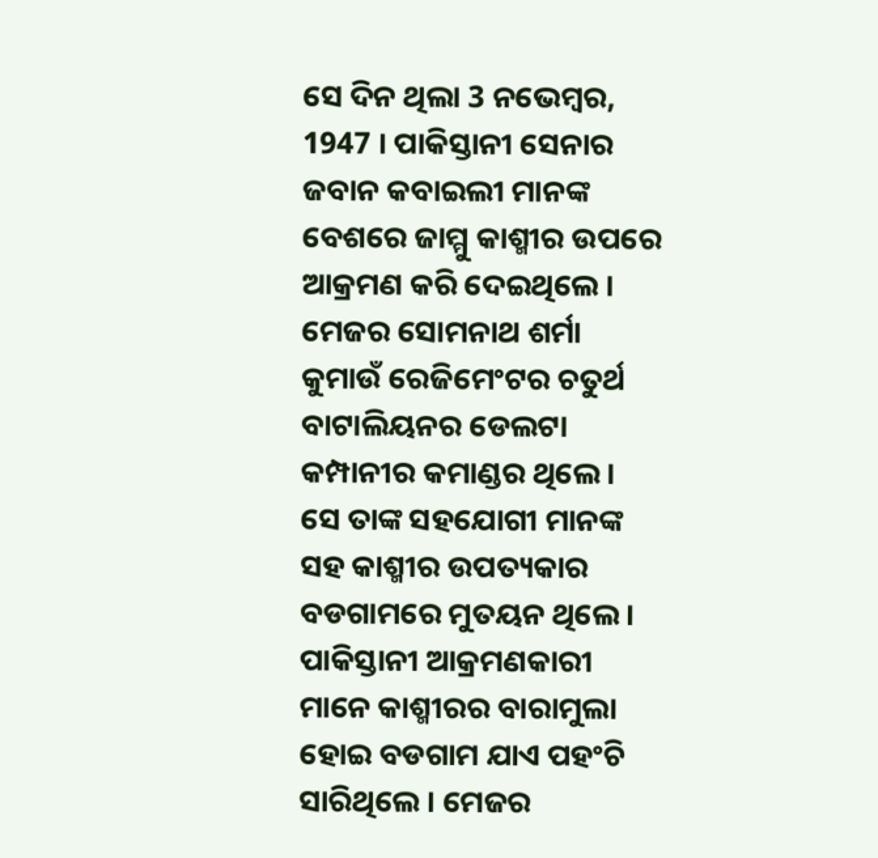ସେ ଦିନ ଥିଲା 3 ନଭେମ୍ବର, 1947 । ପାକିସ୍ତାନୀ ସେନାର ଜବାନ କବାଇଲୀ ମାନଙ୍କ ବେଶରେ ଜାମ୍ମୁ କାଶ୍ମୀର ଉପରେ ଆକ୍ରମଣ କରି ଦେଇଥିଲେ ।
ମେଜର ସୋମନାଥ ଶର୍ମା କୁମାଉଁ ରେଜିମେଂଟର ଚତୁର୍ଥ ବାଟାଲିୟନର ଡେଲଟା କମ୍ପାନୀର କମାଣ୍ଡର ଥିଲେ । ସେ ତାଙ୍କ ସହଯୋଗୀ ମାନଙ୍କ ସହ କାଶ୍ମୀର ଉପତ୍ୟକାର ବଡଗାମରେ ମୁତୟନ ଥିଲେ । ପାକିସ୍ତାନୀ ଆକ୍ରମଣକାରୀ ମାନେ କାଶ୍ମୀରର ବାରାମୁଲା ହୋଇ ବଡଗାମ ଯାଏ ପହଂଚି ସାରିଥିଲେ । ମେଜର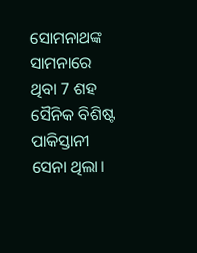ସୋମନାଥଙ୍କ ସାମନାରେ ଥିବା 7 ଶହ ସୈନିକ ବିଶିଷ୍ଟ ପାକିସ୍ତାନୀ ସେନା ଥିଲା।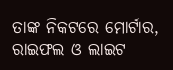ତାଙ୍କ ନିକଟରେ ମୋର୍ଟାର, ରାଇଫଲ ଓ ଲାଇଟ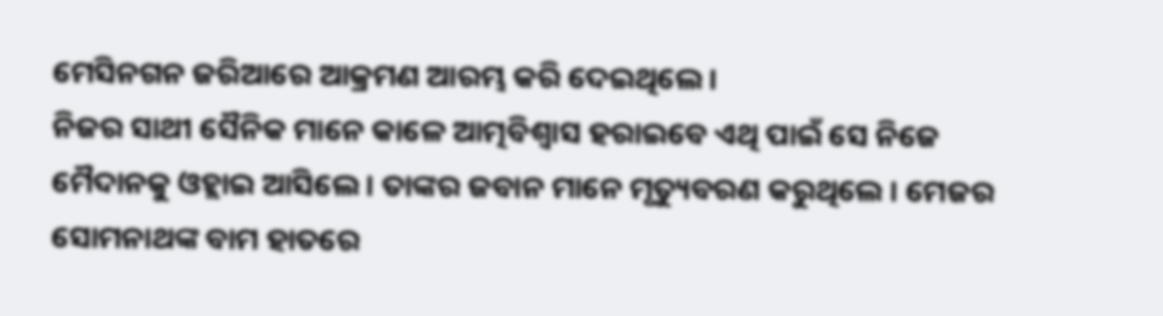ମେସିନଗନ ଜରିଆରେ ଆକ୍ରମଣ ଆରମ୍ଭ କରି ଦେଇଥିଲେ ।
ନିଜର ସାଥୀ ସୈନିକ ମାନେ କାଳେ ଆତ୍ମବିଶ୍ବାସ ହରାଇବେ ଏଥି ପାଇଁ ସେ ନିଜେ ମୈଦାନକୁ ଓହ୍ଲାଇ ଆସିଲେ । ତାଙ୍କର ଜବାନ ମାନେ ମୃତ୍ୟୁବରଣ କରୁଥିଲେ । ମେଜର ସୋମନାଥଙ୍କ ବାମ ହାତରେ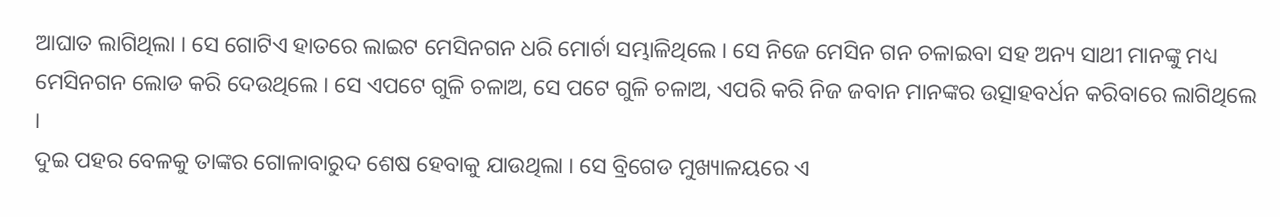ଆଘାତ ଲାଗିଥିଲା । ସେ ଗୋଟିଏ ହାତରେ ଲାଇଟ ମେସିନଗନ ଧରି ମୋର୍ଚା ସମ୍ଭାଳିଥିଲେ । ସେ ନିଜେ ମେସିନ ଗନ ଚଳାଇବା ସହ ଅନ୍ୟ ସାଥୀ ମାନଙ୍କୁ ମଧ୍ୟ ମେସିନଗନ ଲୋଡ କରି ଦେଉଥିଲେ । ସେ ଏପଟେ ଗୁଳି ଚଳାଅ, ସେ ପଟେ ଗୁଳି ଚଳାଅ, ଏପରି କରି ନିଜ ଜବାନ ମାନଙ୍କର ଉତ୍ସାହବର୍ଧନ କରିବାରେ ଲାଗିଥିଲେ ।
ଦୁଇ ପହର ବେଳକୁ ତାଙ୍କର ଗୋଳାବାରୁଦ ଶେଷ ହେବାକୁ ଯାଉଥିଲା । ସେ ବ୍ରିଗେଡ ମୁଖ୍ୟାଳୟରେ ଏ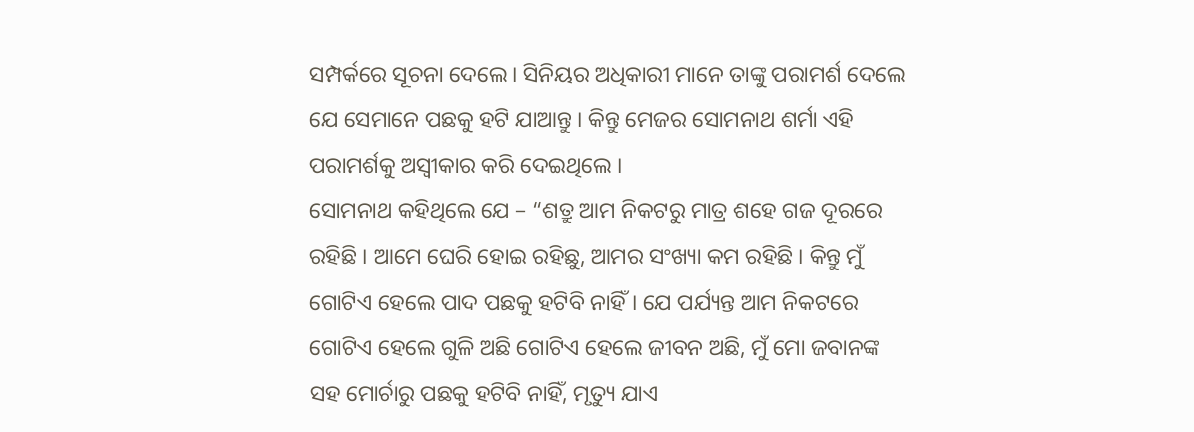ସମ୍ପର୍କରେ ସୂଚନା ଦେଲେ। ସିନିୟର ଅଧିକାରୀ ମାନେ ତାଙ୍କୁ ପରାମର୍ଶ ଦେଲେ ଯେ ସେମାନେ ପଛକୁ ହଟି ଯାଆନ୍ତୁ । କିନ୍ତୁ ମେଜର ସୋମନାଥ ଶର୍ମା ଏହି ପରାମର୍ଶକୁ ଅସ୍ୱୀକାର କରି ଦେଇଥିଲେ ।
ସୋମନାଥ କହିଥିଲେ ଯେ – “ଶତ୍ରୁ ଆମ ନିକଟରୁ ମାତ୍ର ଶହେ ଗଜ ଦୂରରେ ରହିଛି । ଆମେ ଘେରି ହୋଇ ରହିଛୁ, ଆମର ସଂଖ୍ୟା କମ ରହିଛି । କିନ୍ତୁ ମୁଁ ଗୋଟିଏ ହେଲେ ପାଦ ପଛକୁ ହଟିବି ନାହିଁ । ଯେ ପର୍ଯ୍ୟନ୍ତ ଆମ ନିକଟରେ ଗୋଟିଏ ହେଲେ ଗୁଳି ଅଛି ଗୋଟିଏ ହେଲେ ଜୀବନ ଅଛି, ମୁଁ ମୋ ଜବାନଙ୍କ ସହ ମୋର୍ଚାରୁ ପଛକୁ ହଟିବି ନାହିଁ, ମୃତ୍ୟୁ ଯାଏ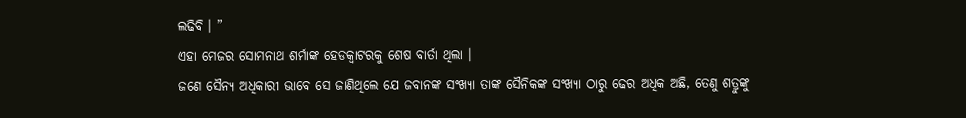ଲଢିବି । ”
ଏହା ମେଜର ସୋମନାଥ ଶର୍ମାଙ୍କ ହେଡକ୍ୱାଟରକୁ ଶେଷ ବାର୍ତା ଥିଲା ।
ଜଣେ ସୈନ୍ୟ ଅଧିକାରୀ ଭାବେ ସେ ଜାଣିଥିଲେ ଯେ ଜବାନଙ୍କ ସଂଖ୍ୟା ତାଙ୍କ ସୈନିକଙ୍କ ସଂଖ୍ୟା ଠାରୁ ଢେର ଅଧିକ ଅଛି, ତେଣୁ ଶତ୍ରୁଙ୍କୁ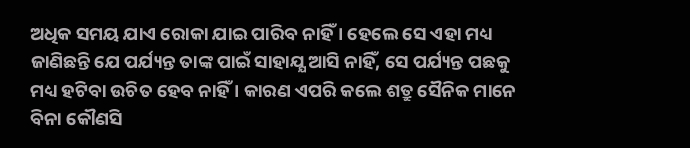ଅଧିକ ସମୟ ଯାଏ ରୋକା ଯାଇ ପାରିବ ନାହିଁ । ହେଲେ ସେ ଏହା ମଧ୍ୟ ଜାଣିଛନ୍ତି ଯେ ପର୍ଯ୍ୟନ୍ତ ତାଙ୍କ ପାଇଁ ସାହାଯ୍ଯ ଆସି ନାହିଁ, ସେ ପର୍ଯ୍ୟନ୍ତ ପଛକୁ ମଧ୍ୟ ହଟିବା ଉଚିତ ହେବ ନାହିଁ । କାରଣ ଏପରି କଲେ ଶତ୍ରୁ ସୈନିକ ମାନେ ବିନା କୌଣସି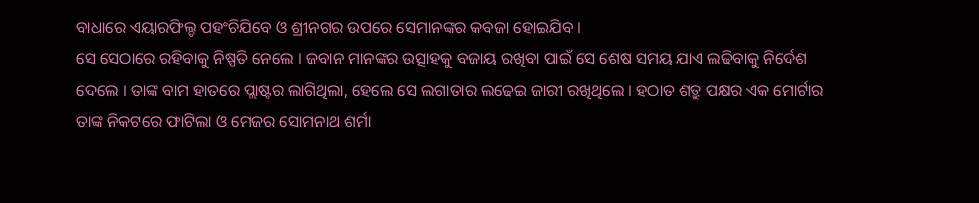ବାଧାରେ ଏୟାରଫିଲ୍ଡ ପହଂଚିଯିବେ ଓ ଶ୍ରୀନଗର ଉପରେ ସେମାନଙ୍କର କବଜା ହୋଇଯିବ ।
ସେ ସେଠାରେ ରହିବାକୁ ନିଷ୍ପତି ନେଲେ । ଜବାନ ମାନଙ୍କର ଉତ୍ସାହକୁ ବଜାୟ ରଖିବା ପାଇଁ ସେ ଶେଷ ସମୟ ଯାଏ ଲଢିବାକୁ ନିର୍ଦେଶ ଦେଲେ । ତାଙ୍କ ବାମ ହାତରେ ପ୍ଲାଷ୍ଟର ଲାଗିଥିଲା, ହେଲେ ସେ ଲଗାତାର ଲଢେଇ ଜାରୀ ରଖିଥିଲେ । ହଠାତ ଶତ୍ରୁ ପକ୍ଷର ଏକ ମୋର୍ଟାର ତାଙ୍କ ନିକଟରେ ଫାଟିଲା ଓ ମେଜର ସୋମନାଥ ଶର୍ମା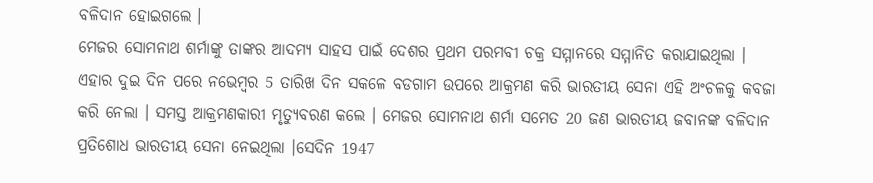ବଳିଦାନ ହୋଇଗଲେ ।
ମେଜର ସୋମନାଥ ଶର୍ମାଙ୍କୁ ତାଙ୍କର ଆଦମ୍ୟ ସାହସ ପାଇଁ ଦେଶର ପ୍ରଥମ ପରମବୀ ଚକ୍ର ସମ୍ମାନରେ ସମ୍ମାନିତ କରାଯାଇଥିଲା ।
ଏହାର ଦୁଇ ଦିନ ପରେ ନଭେମ୍ବର 5 ତାରିଖ ଦିନ ସକଳେ ବଡଗାମ ଉପରେ ଆକ୍ରମଣ କରି ଭାରତୀୟ ସେନା ଏହି ଅଂଚଳକୁ କବଜା କରି ନେଲା । ସମସ୍ତ ଆକ୍ରମଣକାରୀ ମୃତ୍ୟୁବରଣ କଲେ । ମେଜର ସୋମନାଥ ଶର୍ମା ସମେତ 20 ଜଣ ଭାରତୀୟ ଜବାନଙ୍କ ବଳିଦାନ ପ୍ରତିଶୋଧ ଭାରତୀୟ ସେନା ନେଇଥିଲା ।ସେଦିନ 1947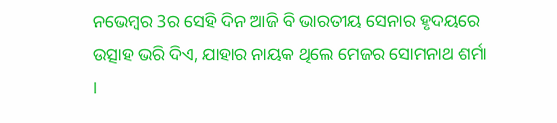ନଭେମ୍ବର 3ର ସେହି ଦିନ ଆଜି ବି ଭାରତୀୟ ସେନାର ହୃଦୟରେ ଉତ୍ସାହ ଭରି ଦିଏ, ଯାହାର ନାୟକ ଥିଲେ ମେଜର ସୋମନାଥ ଶର୍ମା ।